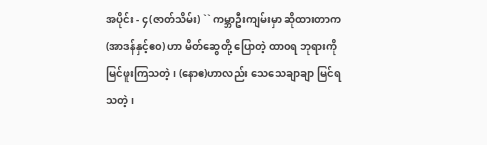အပိုင်း - ၄(ဇာတ်သိမ်း) `` ကမ္ဘာဦးကျမ်းမှာ ဆိုထားတာက (အာဒန်နှင့်ဧ၀) ဟာ မိတ်ဆွေတို့ ပြောတဲ့ ထာ၀ရ ဘုရားကို မြင်ဖူးကြသတဲ့ ၊ (နောဧ)ဟာလည်း သေသေချာချာ မြင်ရသတဲ့ ၊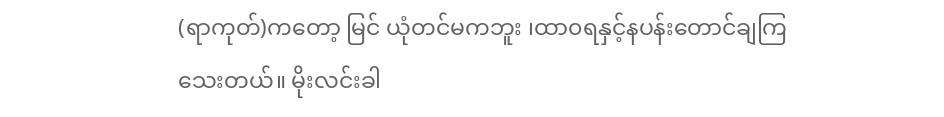(ရာကုတ်)ကတော့ မြင် ယုံတင်မကဘူး ၊ထာ၀ရနှင့်နပန်းတောင်ချကြသေးတယ်။ မိုးလင်းခါ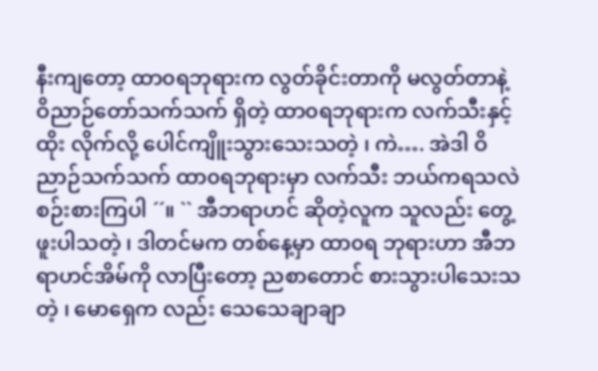နီးကျတော့ ထာ၀ရဘုရားက လွတ်ခိုင်းတာကို မလွတ်တာနဲ့ ဝိညာဉ်တော်သက်သက် ရှိတဲ့ ထာ၀ရဘုရားက လက်သီးနှင့် ထိုး လိုက်လို့ ပေါင်ကျိူးသွားသေးသတဲ့ ၊ ကဲ…. အဲဒါ ဝိညာဉ်သက်သက် ထာ၀ရဘုရားမှာ လက်သီး ဘယ်ကရသလဲ စဉ်းစားကြပါ ´´။ `` အီဘရာဟင် ဆိုတဲ့လူက သူလည်း တွေ့ဖူးပါသတဲ့ ၊ ဒါတင်မက တစ်နေ့မှာ ထာ၀ရ ဘုရားဟာ အီဘရာဟင်အိမ်ကို လာပြီးတော့ ညစာတောင် စားသွားပါသေးသတဲ့ ၊ မောရှေက လည်း သေသေချာချာ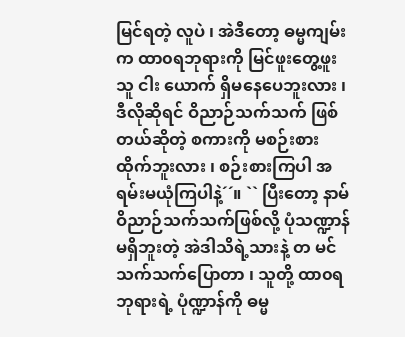မြင်ရတဲ့ လူပဲ ၊ အဲဒီတော့ ဓမ္မကျမ်းက ထာ၀ရဘုရားကို မြင်ဖူးတွေ့ဖူးသူ ငါး ယောက် ရှိမနေပေဘူးလား ၊ ဒီလိုဆိုရင် ဝိညာဉ်သက်သက် ဖြစ်တယ်ဆိုတဲ့ စကားကို မစဉ်းစား ထိုက်ဘူးလား ၊ စဉ်းစားကြပါ အရမ်းမယုံကြပါနဲ့´´။ `` ပြီးတော့ နာမ်ဝိညာဉ်သက်သက်ဖြစ်လို့ ပုံသဏ္ဍာန်မရှိဘူးတဲ့ အဲဒါသိရဲ့သားနဲ့ တ မင်သက်သက်ပြောတာ ၊ သူတို့ ထာ၀ရဘုရားရဲ့ ပုံဏ္ဍာန်ကို ဓမ္မ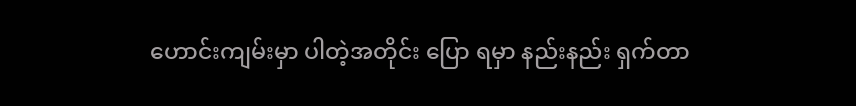ဟောင်းကျမ်းမှာ ပါတဲ့အတိုင်း ပြော ရမှာ နည်းနည်း ရှက်တာ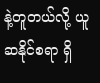နဲ့တူတယ်လို့ ယူဆနိုင်စရာ ရှိ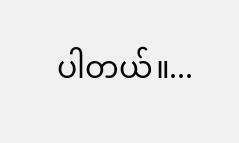ပါတယ်။...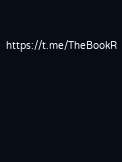https://t.me/TheBookR